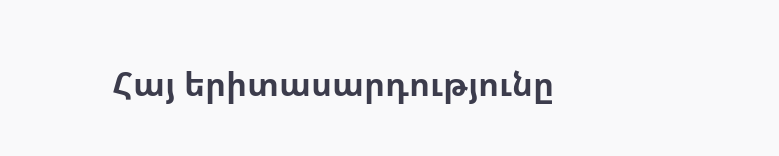Հայ երիտասարդությունը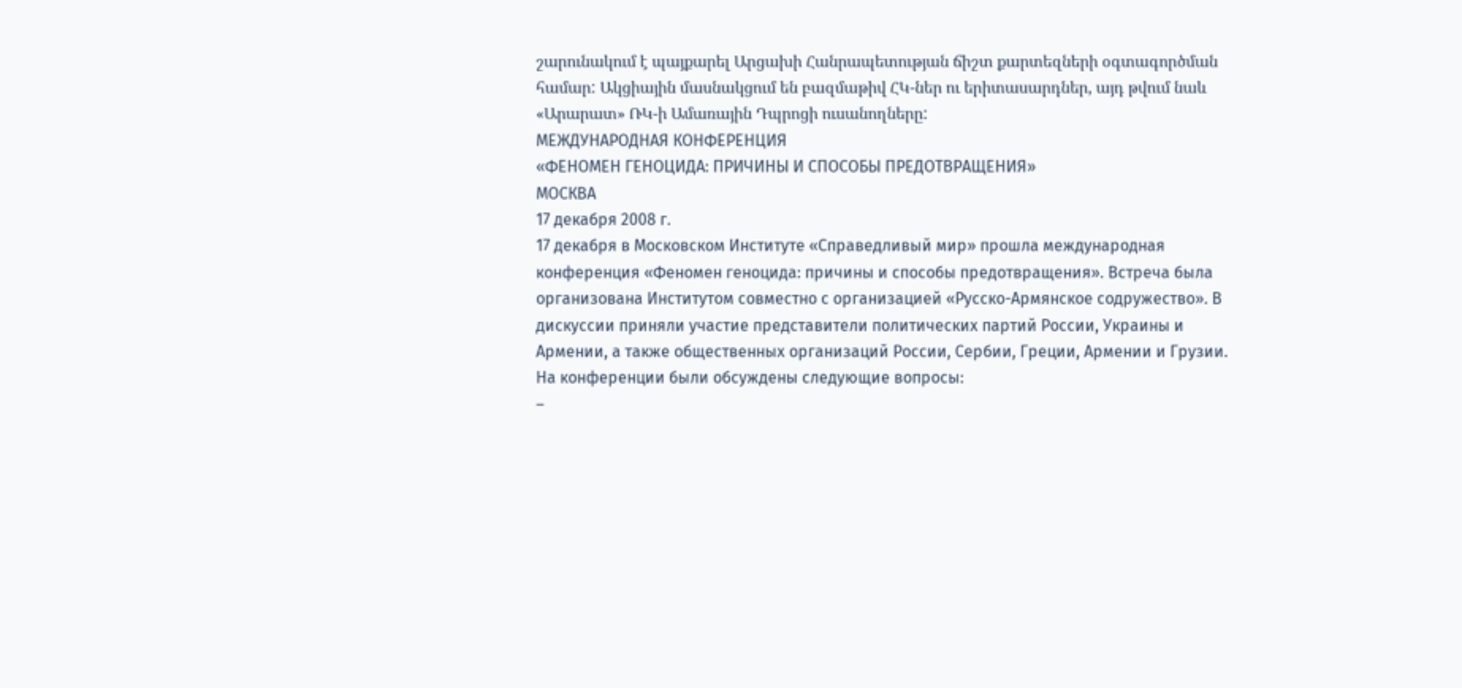շարունակում է պայքարել Արցախի Հանրապետության ճիշտ քարտեզների օգտագործման համար: Ակցիային մասնակցում են բազմաթիվ ՀԿ-ներ ու երիտասարդներ, այդ թվում նաև «Արարատ» ՌԿ-ի Ամառային Դպրոցի ուսանողները:
МЕЖДУНАРОДНАЯ КОНФЕРЕНЦИЯ
«ФЕНОМЕН ГЕНОЦИДА: ПРИЧИНЫ И СПОСОБЫ ПРЕДОТВРАЩЕНИЯ»
МОСКВА
17 декабря 2008 г.
17 декабря в Московском Институте «Справедливый мир» прошла международная конференция «Феномен геноцида: причины и способы предотвращения». Встреча была организована Институтом совместно с организацией «Русско-Армянское содружество». В дискуссии приняли участие представители политических партий России, Украины и Армении, а также общественных организаций России, Сербии, Греции, Армении и Грузии.
На конференции были обсуждены следующие вопросы:
–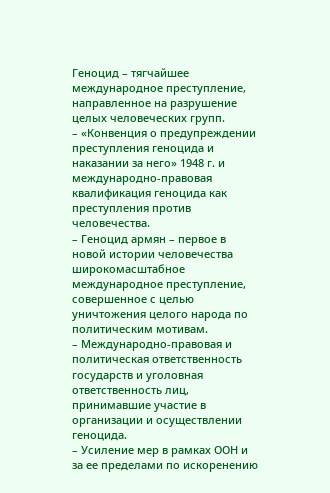Геноцид – тягчайшее международное преступление, направленное на разрушение целых человеческих групп.
– «Конвенция о предупреждении преступления геноцида и наказании за него» 1948 г. и международно-правовая квалификация геноцида как преступления против человечества.
– Геноцид армян – первое в новой истории человечества широкомасштабное международное преступление, совершенное с целью уничтожения целого народа по политическим мотивам.
– Международно-правовая и политическая ответственность государств и уголовная ответственность лиц, принимавшие участие в организации и осуществлении геноцида.
– Усиление мер в рамках ООН и за ее пределами по искоренению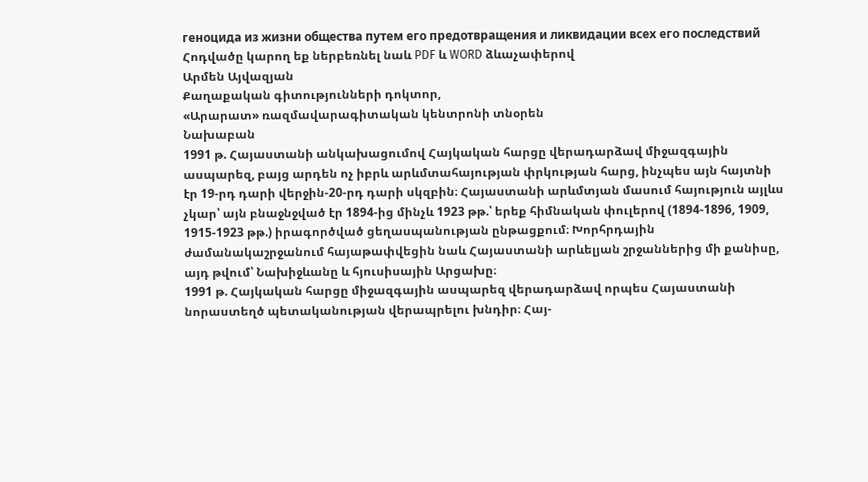геноцида из жизни общества путем его предотвращения и ликвидации всех его последствий
Հոդվածը կարող եք ներբեռնել նաև PDF և WORD ձևաչափերով
Արմեն Այվազյան
Քաղաքական գիտությունների դոկտոր,
«Արարատ» ռազմավարագիտական կենտրոնի տնօրեն
Նախաբան
1991 թ. Հայաստանի անկախացումով Հայկական հարցը վերադարձավ միջազգային ասպարեզ, բայց արդեն ոչ իբրև արևմտահայության փրկության հարց, ինչպես այն հայտնի էր 19-րդ դարի վերջին-20-րդ դարի սկզբին։ Հայաստանի արևմտյան մասում հայություն այլևս չկար՝ այն բնաջնջված էր 1894-ից մինչև 1923 թթ.՝ երեք հիմնական փուլերով (1894-1896, 1909, 1915-1923 թթ.) իրագործված ցեղասպանության ընթացքում։ Խորհրդային ժամանակաշրջանում հայաթափվեցին նաև Հայաստանի արևելյան շրջաններից մի քանիսը, այդ թվում՝ Նախիջևանը և հյուսիսային Արցախը։
1991 թ. Հայկական հարցը միջազգային ասպարեզ վերադարձավ որպես Հայաստանի նորաստեղծ պետականության վերապրելու խնդիր։ Հայ-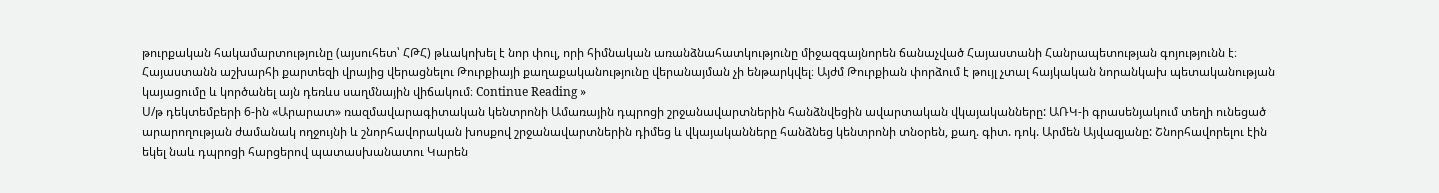թուրքական հակամարտությունը (այսուհետ՝ ՀԹՀ) թևակոխել է նոր փուլ, որի հիմնական առանձնահատկությունը միջազգայնորեն ճանաչված Հայաստանի Հանրապետության գոյությունն է։ Հայաստանն աշխարհի քարտեզի վրայից վերացնելու Թուրքիայի քաղաքականությունը վերանայման չի ենթարկվել։ Այժմ Թուրքիան փորձում է թույլ չտալ հայկական նորանկախ պետականության կայացումը և կործանել այն դեռևս սաղմնային վիճակում։ Continue Reading »
Ս/թ դեկտեմբերի 6-ին «Արարատ» ռազմավարագիտական կենտրոնի Ամառային դպրոցի շրջանավարտներին հանձնվեցին ավարտական վկայականները: ԱՌԿ-ի գրասենյակում տեղի ունեցած արարողության ժամանակ ողջույնի և շնորհավորական խոսքով շրջանավարտներին դիմեց և վկայականները հանձնեց կենտրոնի տնօրեն, քաղ. գիտ. դոկ. Արմեն Այվազյանը: Շնորհավորելու էին եկել նաև դպրոցի հարցերով պատասխանատու Կարեն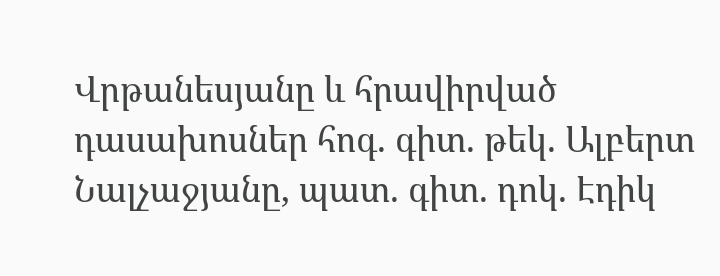Վրթանեսյանը և հրավիրված դասախոսներ հոգ. գիտ. թեկ. Ալբերտ Նալչաջյանը, պատ. գիտ. դոկ. Էդիկ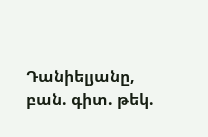Դանիելյանը, բան. գիտ. թեկ.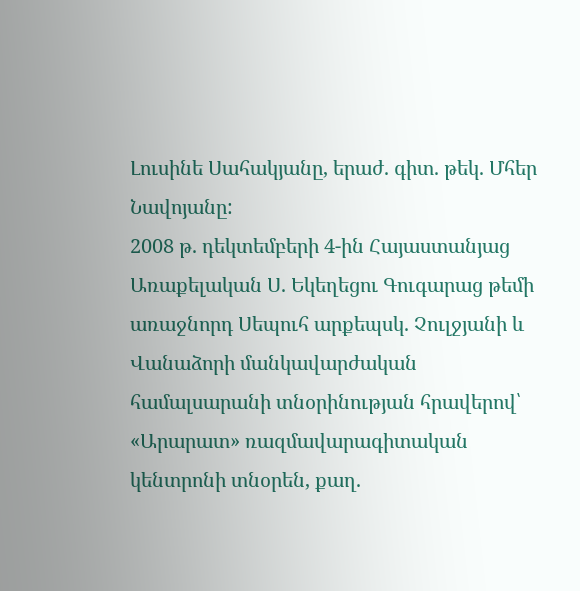Լուսինե Սահակյանը, երաժ. գիտ. թեկ. Մհեր Նավոյանը:
2008 թ. դեկտեմբերի 4-ին Հայաստանյաց Առաքելական Ս. Եկեղեցու Գուգարաց թեմի առաջնորդ Սեպուհ արքեպսկ. Չուլջյանի և Վանաձորի մանկավարժական համալսարանի տնօրինության հրավերով՝ «Արարատ» ռազմավարագիտական կենտրոնի տնօրեն, քաղ.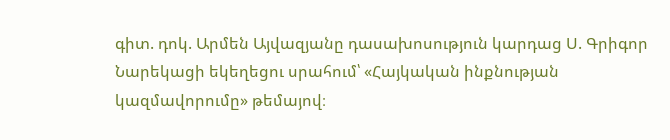գիտ. դոկ. Արմեն Այվազյանը դասախոսություն կարդաց Ս. Գրիգոր Նարեկացի եկեղեցու սրահում՝ «Հայկական ինքնության կազմավորումը» թեմայով։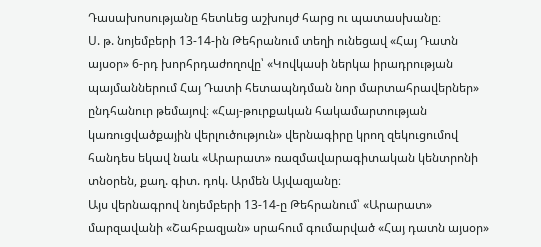Դասախոսությանը հետևեց աշխույժ հարց ու պատասխանը։
Ս. թ. նոյեմբերի 13-14-ին Թեհրանում տեղի ունեցավ «Հայ Դատն այսօր» 6-րդ խորհրդաժողովը՝ «Կովկասի ներկա իրադրության պայմաններում Հայ Դատի հետապնդման նոր մարտահրավերներ» ընդհանուր թեմայով։ «Հայ-թուրքական հակամարտության կառուցվածքային վերլուծություն» վերնագիրը կրող զեկուցումով հանդես եկավ նաև «Արարատ» ռազմավարագիտական կենտրոնի տնօրեն, քաղ. գիտ. դոկ. Արմեն Այվազյանը։
Այս վերնագրով նոյեմբերի 13-14-ը Թեհրանում՝ «Արարատ» մարզավանի «Շահբազյան» սրահում գումարված «Հայ դատն այսօր»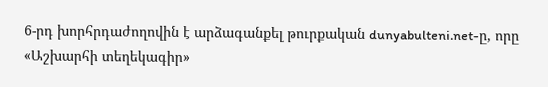6-րդ խորհրդաժողովին է արձագանքել թուրքական dunyabulteni.net-ը, որը «Աշխարհի տեղեկագիր»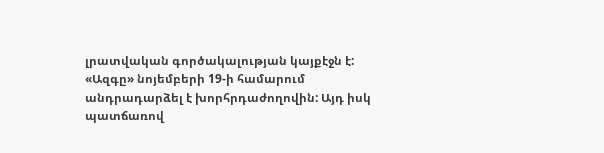լրատվական գործակալության կայքէջն է:
«Ազգը» նոյեմբերի 19-ի համարում անդրադարձել է խորհրդաժողովին: Այդ իսկ պատճառով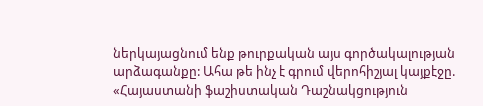ներկայացնում ենք թուրքական այս գործակալության արձագանքը: Ահա թե ինչ է գրում վերոհիշյալ կայքէջը. «Հայաստանի ֆաշիստական Դաշնակցություն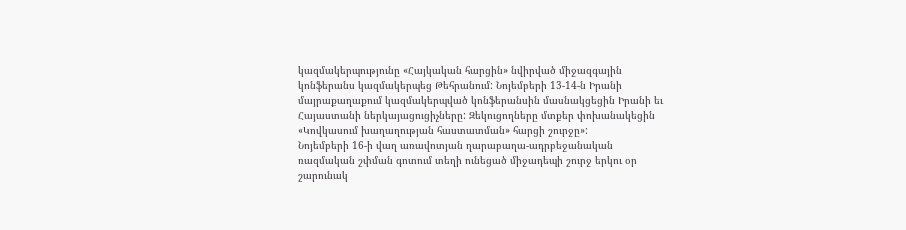կազմակերպությունը «Հայկական հարցին» նվիրված միջազգային կոնֆերանս կազմակերպեց Թեհրանում: Նոյեմբերի 13-14-ն Իրանի մայրաքաղաքում կազմակերպված կոնֆերանսին մասնակցեցին Իրանի եւ Հայաստանի ներկայացուցիչները: Զեկուցողները մտքեր փոխանակեցին «Կովկասում խաղաղության հաստատման» հարցի շուրջը»:
Նոյեմբերի 16-ի վաղ առավոտյան ղարաբաղա-ադրբեջանական ռազմական շփման գոտում տեղի ունեցած միջադեպի շուրջ երկու օր շարունակ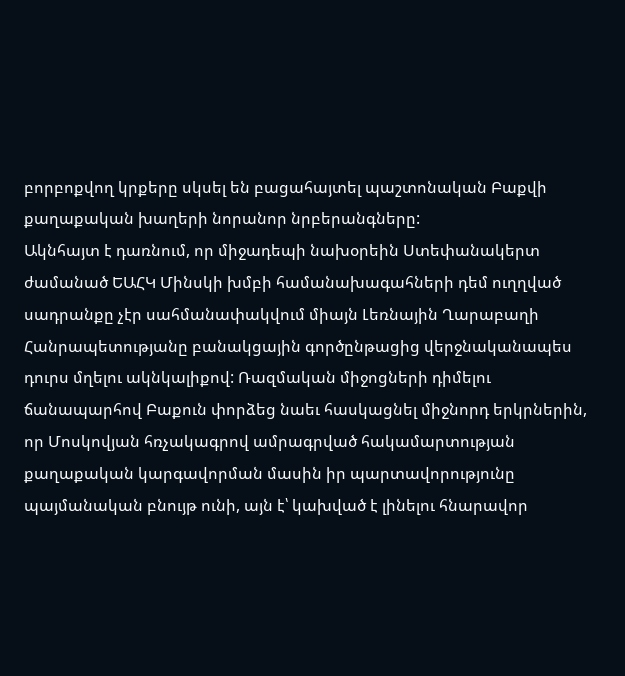բորբոքվող կրքերը սկսել են բացահայտել պաշտոնական Բաքվի քաղաքական խաղերի նորանոր նրբերանգները:
Ակնհայտ է դառնում, որ միջադեպի նախօրեին Ստեփանակերտ ժամանած ԵԱՀԿ Մինսկի խմբի համանախագահների դեմ ուղղված սադրանքը չէր սահմանափակվում միայն Լեռնային Ղարաբաղի Հանրապետությանը բանակցային գործընթացից վերջնականապես դուրս մղելու ակնկալիքով: Ռազմական միջոցների դիմելու ճանապարհով Բաքուն փորձեց նաեւ հասկացնել միջնորդ երկրներին, որ Մոսկովյան հռչակագրով ամրագրված հակամարտության քաղաքական կարգավորման մասին իր պարտավորությունը պայմանական բնույթ ունի, այն է՝ կախված է լինելու հնարավոր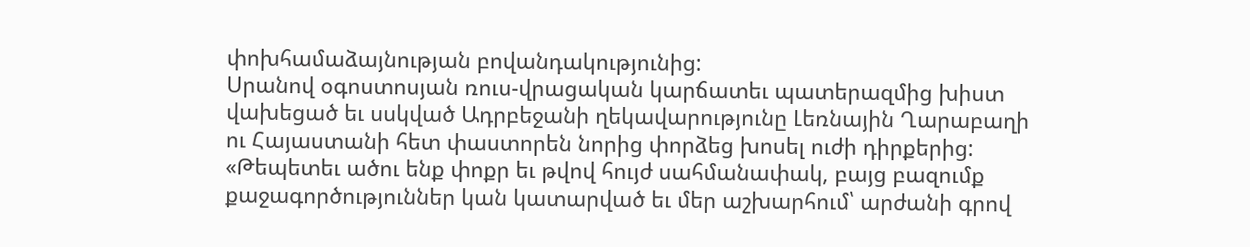փոխհամաձայնության բովանդակությունից:
Սրանով օգոստոսյան ռուս-վրացական կարճատեւ պատերազմից խիստ վախեցած եւ սսկված Ադրբեջանի ղեկավարությունը Լեռնային Ղարաբաղի ու Հայաստանի հետ փաստորեն նորից փորձեց խոսել ուժի դիրքերից:
«Թեպետեւ ածու ենք փոքր եւ թվով հույժ սահմանափակ, բայց բազումք քաջագործություններ կան կատարված եւ մեր աշխարհում՝ արժանի գրով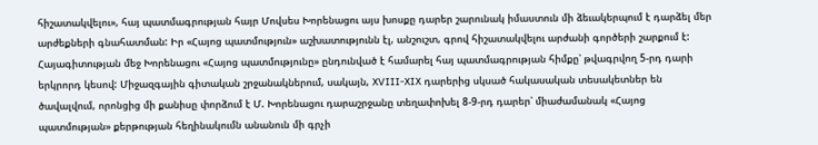հիշատակվելու», հայ պատմագրության հայր Մովսես Խորենացու այս խոսքը դարեր շարունակ իմաստուն մի ձեւակերպում է դարձել մեր արժեքների գնահատման: Իր «Հայոց պատմություն» աշխատությունն էլ, անշուշտ, գրով հիշատակվելու արժանի գործերի շարքում է:
Հայագիտության մեջ Խորենացու «Հայոց պատմությունը» ընդունված է համարել հայ պատմագրության հիմքը՝ թվագրվող 5-րդ դարի երկրորդ կեսով: Միջազգային գիտական շրջանակներում, սակայն, XVIII-XIX դարերից սկսած հակասական տեսակետներ են ծավալվում, որոնցից մի քանիսը փորձում է Մ. Խորենացու դարաշրջանը տեղափոխել 8-9-րդ դարեր՝ միաժամանակ «Հայոց պատմության» քերթության հեղինակումն անանուն մի գրչի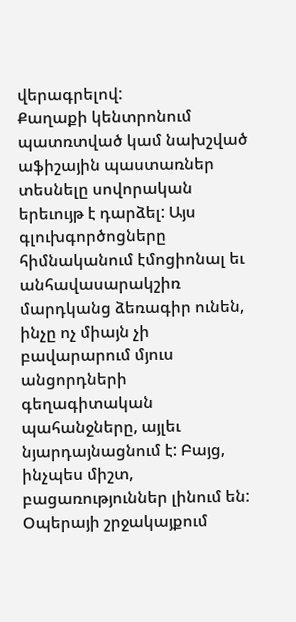վերագրելով:
Քաղաքի կենտրոնում պատռտված կամ նախշված աֆիշային պաստառներ տեսնելը սովորական երեւույթ է դարձել: Այս գլուխգործոցները հիմնականում էմոցիոնալ եւ անհավասարակշիռ մարդկանց ձեռագիր ունեն, ինչը ոչ միայն չի բավարարում մյուս անցորդների գեղագիտական պահանջները, այլեւ նյարդայնացնում է: Բայց, ինչպես միշտ, բացառություններ լինում են: Օպերայի շրջակայքում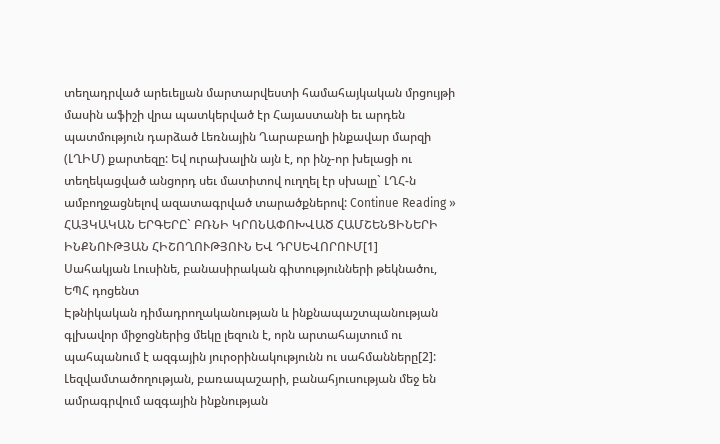տեղադրված արեւելյան մարտարվեստի համահայկական մրցույթի մասին աֆիշի վրա պատկերված էր Հայաստանի եւ արդեն պատմություն դարձած Լեռնային Ղարաբաղի ինքավար մարզի (ԼՂԻՄ) քարտեզը: Եվ ուրախալին այն է, որ ինչ-որ խելացի ու տեղեկացված անցորդ սեւ մատիտով ուղղել էր սխալը` ԼՂՀ-ն ամբողջացնելով ազատագրված տարածքներով: Continue Reading »
ՀԱՅԿԱԿԱՆ ԵՐԳԵՐԸ` ԲՌՆԻ ԿՐՈՆԱՓՈԽՎԱԾ ՀԱՄՇԵՆՑԻՆԵՐԻ ԻՆՔՆՈՒԹՅԱՆ ՀԻՇՈՂՈՒԹՅՈՒՆ ԵՎ ԴՐՍԵՎՈՐՈՒՄ[1]
Սահակյան Լուսինե, բանասիրական գիտությունների թեկնածու, ԵՊՀ դոցենտ
Էթնիկական դիմադրողականության և ինքնապաշտպանության գլխավոր միջոցներից մեկը լեզուն է, որն արտահայտում ու պահպանում է ազգային յուրօրինակությունն ու սահմանները[2]: Լեզվամտածողության, բառապաշարի, բանահյուսության մեջ են ամրագրվում ազգային ինքնության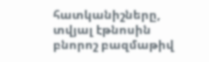հատկանիշները, տվյալ էթնոսին բնորոշ բազմաթիվ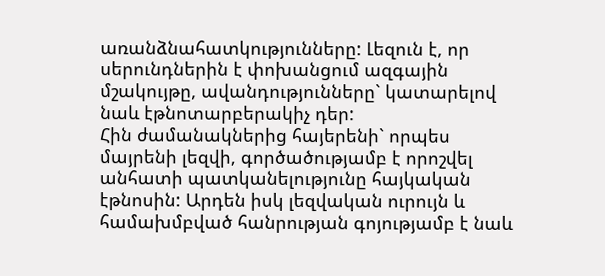առանձնահատկությունները: Լեզուն է, որ սերունդներին է փոխանցում ազգային մշակույթը, ավանդությունները` կատարելով նաև էթնոտարբերակիչ դեր:
Հին ժամանակներից հայերենի` որպես մայրենի լեզվի, գործածությամբ է որոշվել անհատի պատկանելությունը հայկական էթնոսին: Արդեն իսկ լեզվական ուրույն և համախմբված հանրության գոյությամբ է նաև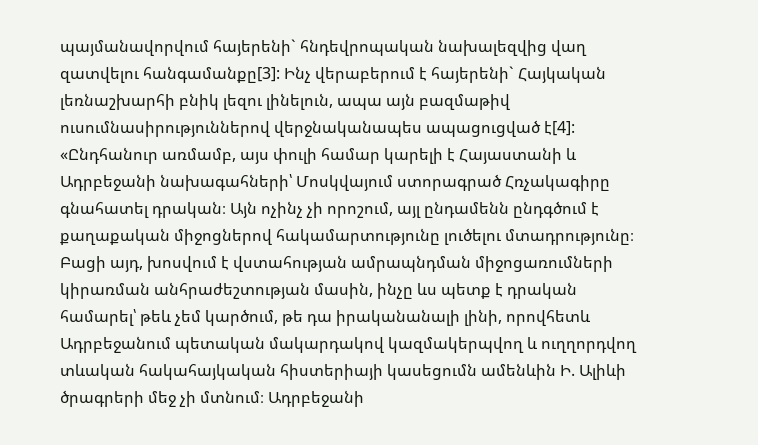պայմանավորվում հայերենի` հնդեվրոպական նախալեզվից վաղ զատվելու հանգամանքը[3]: Ինչ վերաբերում է հայերենի` Հայկական լեռնաշխարհի բնիկ լեզու լինելուն, ապա այն բազմաթիվ ուսումնասիրություններով վերջնականապես ապացուցված է[4]:
«Ընդհանուր առմամբ, այս փուլի համար կարելի է Հայաստանի և Ադրբեջանի նախագահների՝ Մոսկվայում ստորագրած Հռչակագիրը գնահատել դրական։ Այն ոչինչ չի որոշում, այլ ընդամենն ընդգծում է քաղաքական միջոցներով հակամարտությունը լուծելու մտադրությունը։ Բացի այդ, խոսվում է վստահության ամրապնդման միջոցառումների կիրառման անհրաժեշտության մասին, ինչը ևս պետք է դրական համարել՝ թեև չեմ կարծում, թե դա իրականանալի լինի, որովհետև Ադրբեջանում պետական մակարդակով կազմակերպվող և ուղղորդվող տևական հակահայկական հիստերիայի կասեցումն ամենևին Ի. Ալիևի ծրագրերի մեջ չի մտնում։ Ադրբեջանի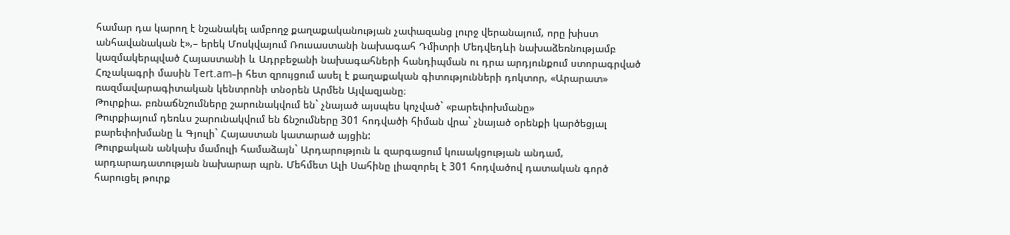համար դա կարող է նշանակել ամբողջ քաղաքականության չափազանց լուրջ վերանայում, որը խիստ անհավանական է»,– երեկ Մոսկվայում Ռուսաստանի նախագահ Դմիտրի Մեդվեդևի նախաձեռնությամբ կազմակերպված Հայաստանի և Ադրբեջանի նախագահների հանդիպման ու դրա արդյունքում ստորագրված Հռչակագրի մասին Tert.am–ի հետ զրույցում ասել է քաղաքական գիտությունների դոկտոր, «Արարատ» ռազմավարագիտական կենտրոնի տնօրեն Արմեն Այվազյանը։
Թուրքիա. բռնաճնշումները շարունակվում են` չնայած այսպես կոչված` «բարեփոխմանը»
Թուրքիայում դեռևս շարունակվում են ճնշումները 301 հոդվածի հիման վրա` չնայած օրենքի կարծեցյալ բարեփոխմանը և Գյուլի` Հայաստան կատարած այցին:
Թուրքական անկախ մամուլի համաձայն` Արդարություն և զարգացում կուսակցության անդամ, արդարադատության նախարար պրն. Մեհմետ Ալի Սահինը լիազորել է 301 հոդվածով դատական գործ հարուցել թուրք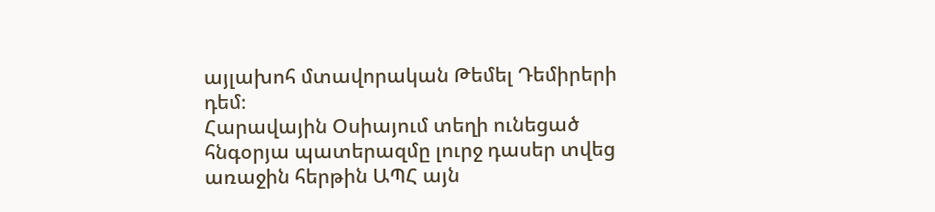այլախոհ մտավորական Թեմել Դեմիրերի դեմ։
Հարավային Օսիայում տեղի ունեցած հնգօրյա պատերազմը լուրջ դասեր տվեց առաջին հերթին ԱՊՀ այն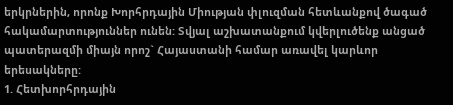երկրներին, որոնք Խորհրդային Միության փլուզման հետևանքով ծագած հակամարտություններ ունեն: Տվյալ աշխատանքում կվերլուծենք անցած պատերազմի միայն որոշ` Հայաստանի համար առավել կարևոր երեսակները:
1. Հետխորհրդային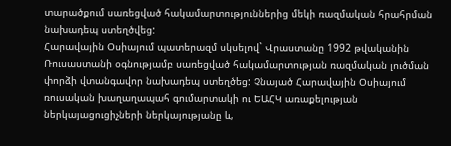տարածքում սառեցված հակամարտություններից մեկի ռազմական հրահրման նախադեպ ստեղծվեց:
Հարավային Օսիայում պատերազմ սկսելով` Վրաստանը 1992 թվականին Ռուսաստանի օգնությամբ սառեցված հակամարտության ռազմական լուծման փորձի վտանգավոր նախադեպ ստեղծեց: Չնայած Հարավային Օսիայում ռուսական խաղաղապահ գումարտակի ու ԵԱՀԿ առաքելության ներկայացուցիչների ներկայությանը և,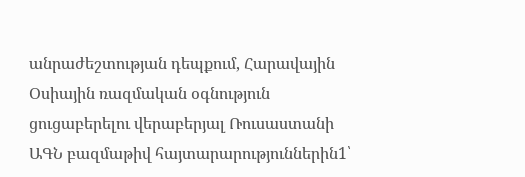անրաժեշտության դեպքում, Հարավային Օսիային ռազմական օգնություն ցուցաբերելու վերաբերյալ Ռուսաստանի ԱԳՆ բազմաթիվ հայտարարություններին1՝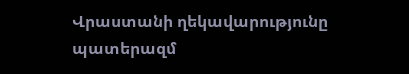Վրաստանի ղեկավարությունը պատերազմ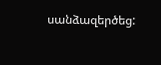սանձազերծեց: